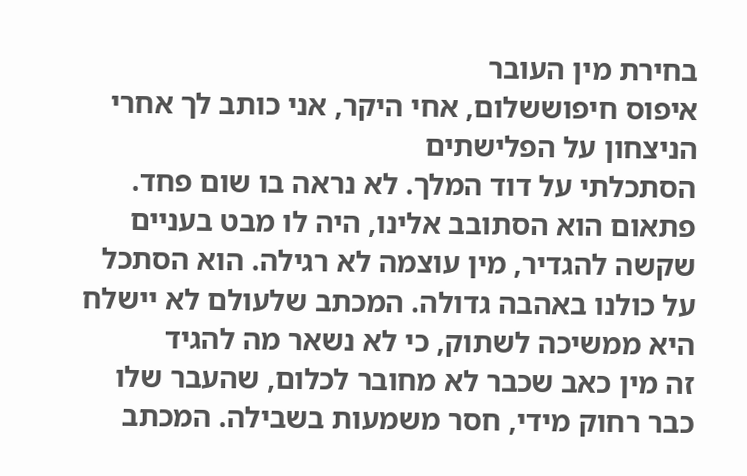בחירת מין העובר
איפוס חיפוששלום, אחי היקר, אני כותב לך אחרי הניצחון על הפלישתים
הסתכלתי על דוד המלך. לא נראה בו שום פחד. פתאום הוא הסתובב אלינו, היה לו מבט בעניים שקשה להגדיר, מין עוצמה לא רגילה. הוא הסתכל על כולנו באהבה גדולה. המכתב שלעולם לא יישלח
היא ממשיכה לשתוק, כי לא נשאר מה להגיד
זה מין כאב שכבר לא מחובר לכלום, שהעבר שלו כבר רחוק מידי, חסר משמעות בשבילה. המכתב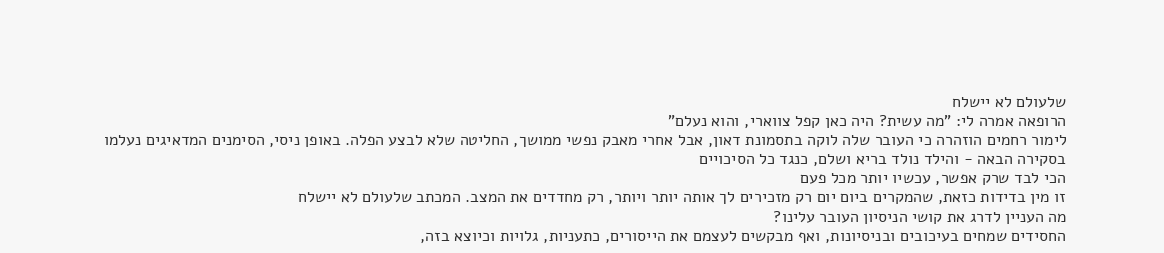שלעולם לא יישלח
הרופאה אמרה לי: "מה עשית? היה כאן קפל צווארי, והוא נעלם"
לימור רחמים הוזהרה כי העובר שלה לוקה בתסמונת דאון, אבל אחרי מאבק נפשי ממושך, החליטה שלא לבצע הפלה. באופן ניסי, הסימנים המדאיגים נעלמו בסקירה הבאה - והילד נולד בריא ושלם, כנגד כל הסיכויים
הכי לבד שרק אפשר, עכשיו יותר מכל פעם
זו מין בדידות כזאת, שהמקרים ביום יום רק מזכירים לך אותה יותר ויותר, רק מחדדים את המצב. המכתב שלעולם לא יישלח
מה העניין לדרג את קושי הניסיון העובר עלינו?
החסידים שמחים בעיכובים ובניסיונות, ואף מבקשים לעצמם את הייסורים, כתעניות, גלויות וכיוצא בזה,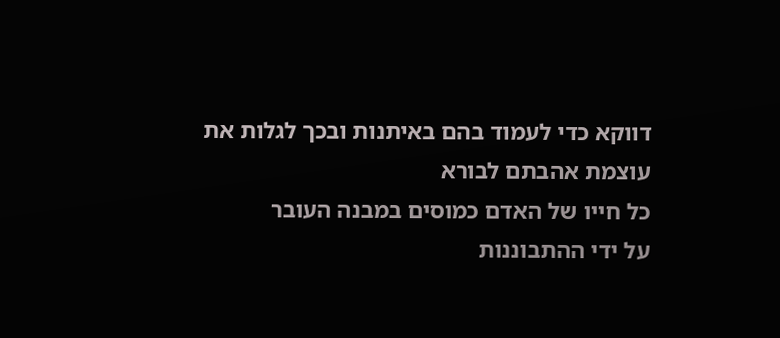דווקא כדי לעמוד בהם באיתנות ובכך לגלות את עוצמת אהבתם לבורא
כל חייו של האדם כמוסים במבנה העובר
על ידי ההתבוננות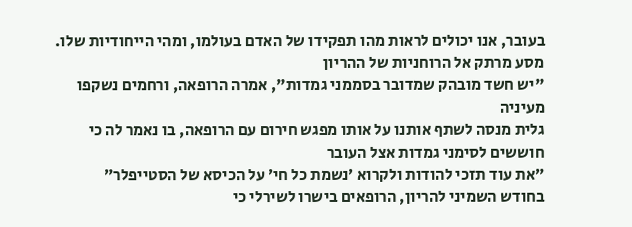בעובר, אנו יכולים לראות מהו תפקידו של האדם בעולמו, ומהי הייחודיות שלו. מסע מרתק אל הרוחניות של ההריון
"יש חשד מובהק שמדובר בסממני גמדות", אמרה הרופאה, ורחמים נשקפו מעיניה
גלית מנסה לשתף אותנו על אותו מפגש חירום עם הרופאה, בו נאמר לה כי חוששים לסימני גמדות אצל העובר
״את עוד תזכי להודות ולקרוא ׳נשמת כל חי׳ על הכיסא של הסטייפלר״
בחודש השמיני להריון, הרופאים בישרו לשירלי כי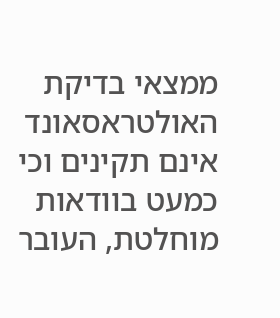ממצאי בדיקת האולטראסאונד אינם תקינים וכי כמעט בוודאות מוחלטת, העובר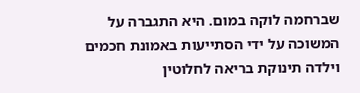שברחמה לוקה במום. היא התגברה על המשוכה על ידי הסתייעות באמונת חכמים וילדה תינוקת בריאה לחלוטין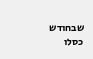שבחודש כסלו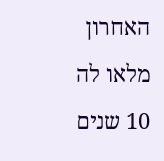האחרון מלאו לה 10 שנים